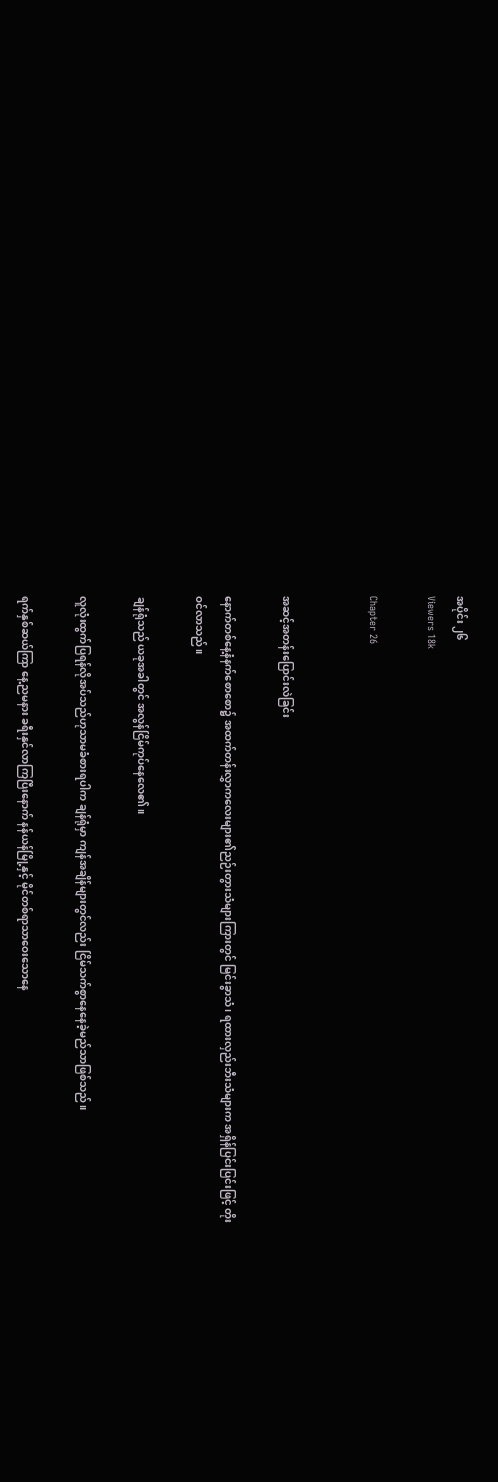အပိုင်း ၂၆
Viewers 18k

Chapter 26


အဆင့်အတန်းပြောင်းလဲခြင်း

နောက်တစ်နေ့နံနက်စောစော၌ အထက်တန်းလွှာကလေးများ၏ညဉ်းတွားသံများကြားတွင် မြင်းခွာသံ ၊ ရထားလှည်းဘီးသံများက အရှိန်ပြင်းပြင်းဖြင့် တိုးဝင်လာသည်။

ချန်ရုံသည် ယခုအခါတွင် အလွန်ငြိမ်ကုပ်နေလေ၏။

လူလုံးထွက်ပြရန်လိုအပ်သည်ဟုသာမခံစားရပါက ချန်ရုံမှာ ကျန်အချိန်များတွင်လည်း ငြိမ်သက်စွာနေနေခဲ့မည်သာဖြစ်သည်။

ရက်နှစ်ဆယ်ကြာ နေ့ညမနား ခရီးနှင်လာကြပြီးနောက် နန်ယန်မြို့နှင့် မိုင်တစ်ရာသာဝေးသောနေ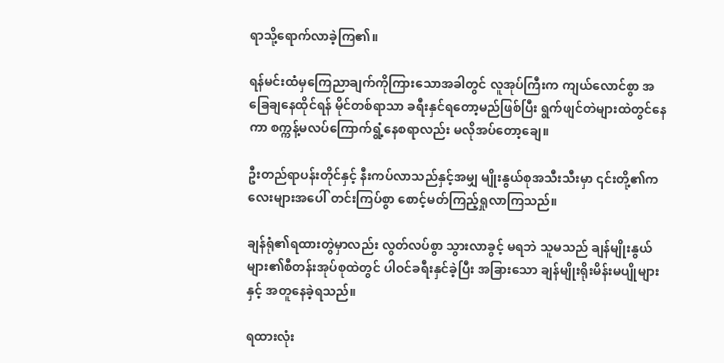ရာသို့ရောက်လာခဲ့ကြ၏။

ရန်မင်းထံမှကြေညာချက်ကိုကြားသောအခါတွင် လူအုပ်ကြီးက ကျယ်လောင်စွာ အခြေချနေထိုင်ရန် မိုင်တစ်ရာသာ ခရီးနှင်ရတော့မည်ဖြစ်ပြီး ရွက်ဖျင်တဲများထဲတွင်နေကာ စက္ကန့်မလပ်ကြောက်ရွံ့နေစရာလည်း မလိုအပ်တော့ချေ။

ဦးတည်ရာပန်းတိုင်နှင့် နီးကပ်လာသည်နှင့်အမျှ မျိုးနွယ်စုအသီးသီးမှာ ၎င်းတို့၏ကလေးများအပေါ် တင်းကြပ်စွာ စောင့်မတ်ကြည့်ရှုလာကြသည်။

ချန်ရုံ၏ရထားတွဲမှာလည်း လွတ်လပ်စွာ သွားလာခွင့် မရဘဲ သူမသည် ချန်မျိုးနွယ်များ၏စီတန်းအုပ်စုထဲတွင် ပါဝင်ခရီးနှင်ခဲ့ပြီး အခြားသော ချန်မျိုးရိုးမိန်းမပျိုများနှင့် အတူနေခဲ့ရသည်။

ရထားလုံး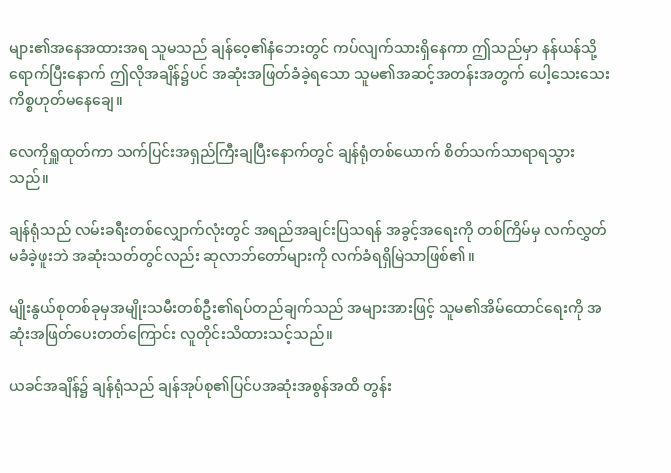များ၏အနေအထားအရ သူမသည် ချန်ဝေ့၏နံဘေးတွင် ကပ်လျက်သားရှိနေကာ ဤသည်မှာ နန်ယန်သို့ ရောက်ပြီးနောက် ဤလိုအချိန်၌ပင် အဆုံးအဖြတ်ခံခဲ့ရသော သူမ၏အဆင့်အတန်းအတွက် ပေါ့သေးသေးကိစ္စဟုတ်မနေချေ။

လေကိုရှူထုတ်ကာ သက်ပြင်းအရှည်ကြီးချပြီးနောက်တွင် ချန်ရုံတစ်ယောက် စိတ်သက်သာရာရသွားသည်။

ချန်ရုံသည် လမ်းခရီးတစ်လျှောက်လုံးတွင် အရည်အချင်းပြသရန် အခွင့်အရေးကို တစ်ကြိမ်မှ လက်လွှတ်မခံခဲ့ဖူးဘဲ အဆုံးသတ်တွင်လည်း ဆုလာဘ်တော်များကို လက်ခံရရှိမြဲသာဖြစ်၏။

မျိုးနွယ်စုတစ်ခုမှအမျိုးသမီးတစ်ဦး၏ရပ်တည်ချက်သည် အများအားဖြင့် သူမ၏အိမ်ထောင်ရေးကို အဆုံးအဖြတ်ပေးတတ်ကြောင်း လူတိုင်းသိထားသင့်သည်။

ယခင်အချိန်၌ ချန်ရုံသည် ချန်အုပ်စု၏ပြင်ပအဆုံးအစွန်အထိ တွန်း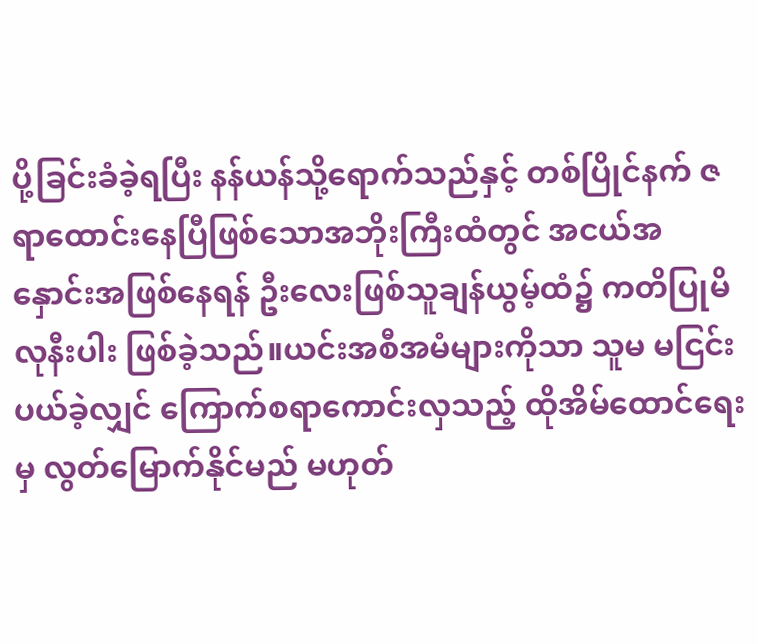ပို့ခြင်းခံခဲ့ရပြီး နန်ယန်သို့ရောက်သည်နှင့် တစ်ပြိုင်နက် ဇရာထောင်းနေပြီဖြစ်သောအဘိုးကြီးထံတွင် အငယ်အနှောင်းအဖြစ်နေရန် ဦးလေးဖြစ်သူချန်ယွမ့်ထံ၌ ကတိပြုမိလုနီးပါး ဖြစ်ခဲ့သည်။ယင်းအစီအမံများကိုသာ သူမ မငြင်းပယ်ခဲ့လျှင် ကြောက်စရာကောင်းလှသည့် ထိုအိမ်ထောင်ရေးမှ လွတ်မြောက်နိုင်မည် မဟုတ်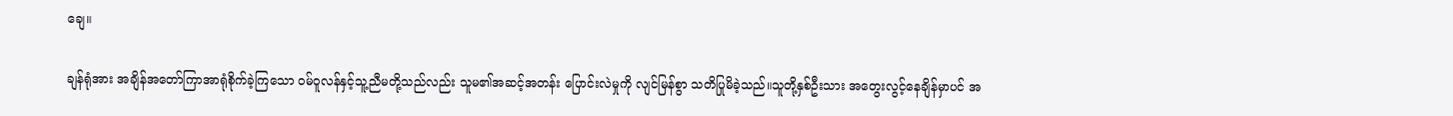ချေ။

ချန်ရုံအား အချိန်အတော်ကြာအာရုံစိုက်ခဲ့ကြသော ဝမ်ဝူလန်နှင့်သူ့ညီမတို့သည်လည်း သူမ၏အဆင့်အတန်း ပြောင်းလဲမှုကို လျင်မြန်စွာ သတိပြုမိခဲ့သည်။သူတို့နှစ်ဦးသား အတွေးလွင့်နေချိန်မှာပင် အ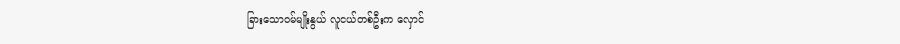ခြားသောဝမ်မျိုးနွယ် လူငယ်တစ်ဦးက လှောင်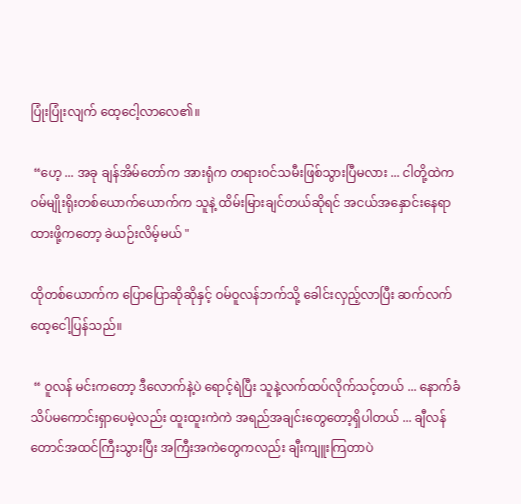ပြုံးပြုံးလျက် ထေ့ငေါ့လာလေ၏။

 “ဟေ့ ... အခု ချန်အိမ်တော်က အားရုံက တရားဝင်သမီးဖြစ်သွားပြီမလား ... ငါတို့ထဲက ဝမ်မျိုးရိုးတစ်ယောက်ယောက်က သူနဲ့ ထိမ်းမြားချင်တယ်ဆိုရင် အငယ်အနှောင်းနေရာထားဖို့ကတော့ ခဲယဉ်းလိမ့်မယ် "

ထိုတစ်ယောက်က ပြောပြောဆိုဆိုနှင့် ဝမ်ဝူလန်ဘက်သို့ ခေါင်းလှည့်လာပြီး ဆက်လက်ထေ့ငေါ့ပြန်သည်။

 “ ဝူလန် မင်းကတော့ ဒီလောက်နဲ့ပဲ ရောင့်ရဲပြီး သူနဲ့လက်ထပ်လိုက်သင့်တယ် ... နောက်ခံသိပ်မကောင်းရှာပေမဲ့လည်း ထူးထူးကဲကဲ အရည်အချင်းတွေတော့ရှိပါတယ် ... ချီလန်တောင်အထင်ကြီးသွားပြီး အကြီးအကဲတွေကလည်း ချီးကျူးကြတာပဲ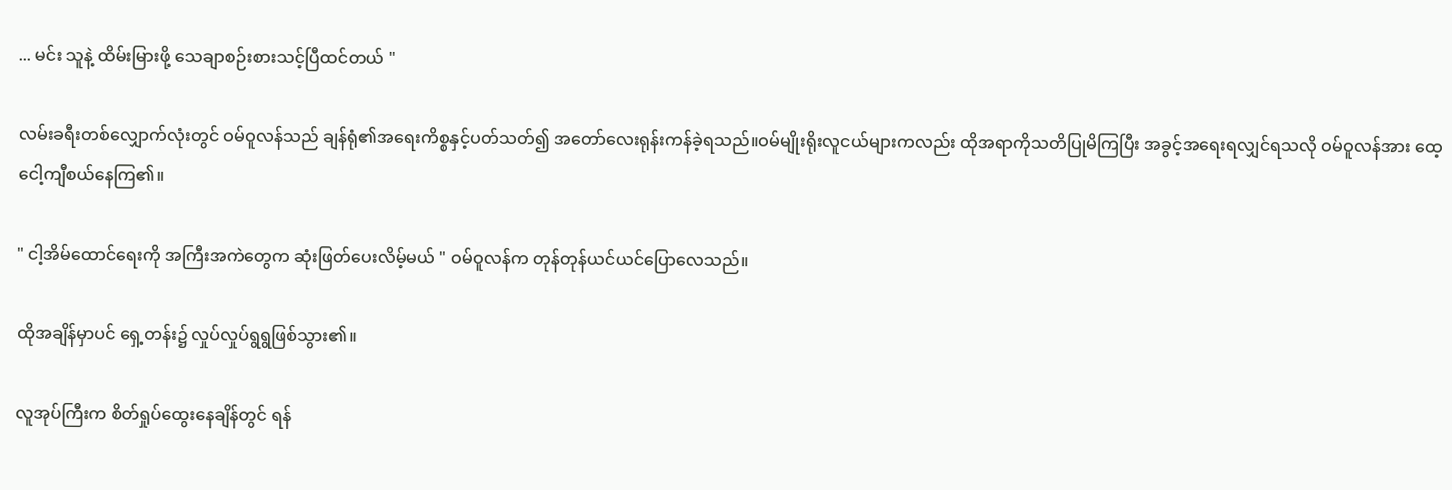... မင်း သူနဲ့ ထိမ်းမြားဖို့ သေချာစဉ်းစားသင့်ပြီထင်တယ် "

လမ်းခရီးတစ်လျှောက်လုံးတွင် ဝမ်ဝူလန်သည် ချန်ရုံ၏အရေးကိစ္စနှင့်ပတ်သတ်၍ အတော်လေးရုန်းကန်ခဲ့ရသည်။ဝမ်မျိုးရိုးလူငယ်များကလည်း ထိုအရာကိုသတိပြုမိကြပြီး အခွင့်အရေးရလျှင်ရသလို ဝမ်ဝူလန်အား ထေ့ငေါ့ကျီစယ်နေကြ၏။

" ငါ့အိမ်ထောင်ရေးကို အကြီးအကဲတွေက ဆုံးဖြတ်ပေးလိမ့်မယ် " ဝမ်ဝူလန်က တုန်တုန်ယင်ယင်ပြောလေသည်။

ထိုအချိန်မှာပင် ရှေ့တန်း၌ လှုပ်လှုပ်ရွရွဖြစ်သွား၏။

လူအုပ်ကြီးက စိတ်ရှုပ်ထွေးနေချိန်တွင် ရန်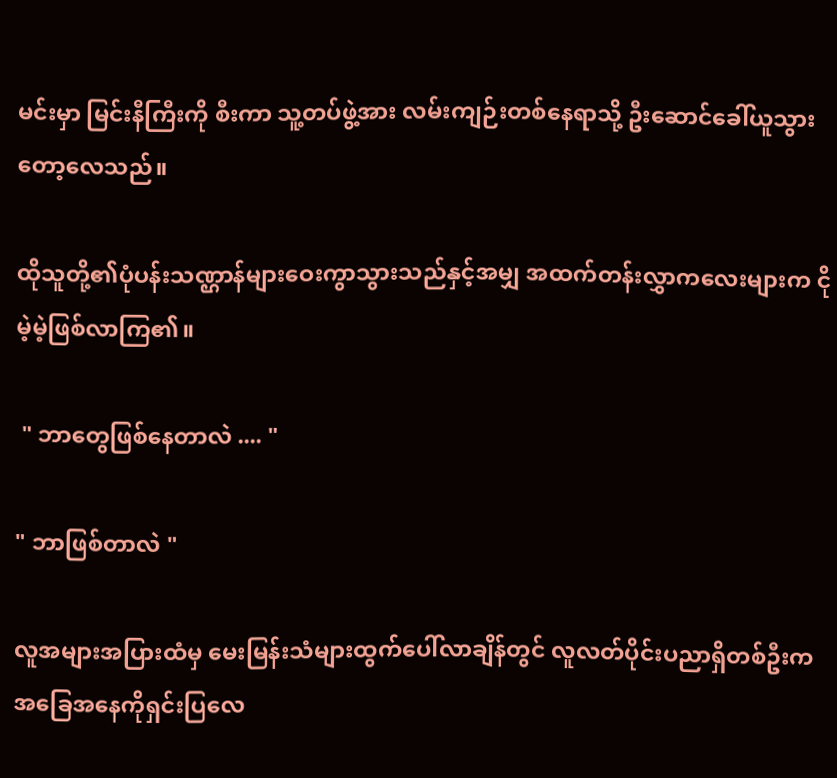မင်းမှာ မြင်းနီကြီးကို စီးကာ သူ့တပ်ဖွဲ့အား လမ်းကျဉ်းတစ်နေရာသို့ ဦးဆောင်ခေါ်ယူသွားတော့လေသည်။

ထိုသူတို့၏ပုံပန်းသဏ္ဌာန်များဝေးကွာသွားသည်နှင့်အမျှ အထက်တန်းလွှာကလေးများက ငိုမဲ့မဲ့ဖြစ်လာကြ၏။

 " ဘာတွေဖြစ်နေတာလဲ .... "

" ဘာဖြစ်တာလဲ "

လူအများအပြားထံမှ မေးမြန်းသံများထွက်ပေါ်လာချိန်တွင် လူလတ်ပိုင်းပညာရှိတစ်ဦးက အခြေအနေကိုရှင်းပြလေ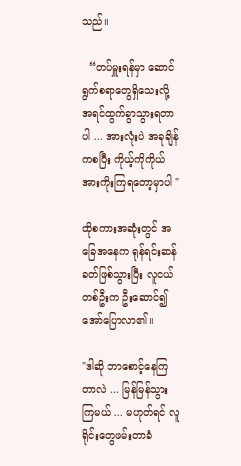သည်။

  “တပ်မှူးရန်မှာ ဆောင်ရွက်စရာတွေရှိသေးလို့ အရင်ထွက်ခွာသွားရတာပါ ... အားလုံးပဲ အခုချိန်ကစပြီး ကိုယ့်ကိုကိုယ် အားကိုးကြရတော့မှာပါ "

ထိုစကားအဆုံးတွင် အခြေအနေက ရုန်ရင်းဆန်ခတ်ဖြစ်သွားပြီး လူငယ်တစ်ဦးက ဦးဆောင်၍ အော်ပြောလာ၏။

"ဒါဆို ဘာစောင့်နေကြတာလဲ ... မြန်မြန်သွားကြမယ် ... မဟုတ်ရင် လူရိုင်းတွေဖမ်းတာခံ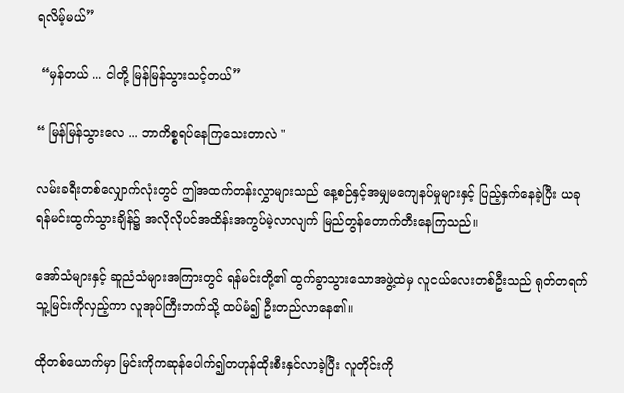ရလိမ့်မယ်”

 “မှန်တယ် ... ငါတို့ မြန်မြန်သွားသင့်တယ်”

“ မြန်မြန်သွားလေ ... ဘာကိစ္စရပ်နေကြသေးတာလဲ "

လမ်းခရီးတစ်လျှောက်လုံးတွင် ဤအထက်တန်းလွှာများသည် နေ့စဉ်နှင့်အမျှမကျေနပ်မှုများနှင့် ပြည့်နှက်နေခဲ့ပြီး ယခု ရန်မင်းထွက်သွားချိန်၌ အလိုလိုပင်အထိန်းအကွပ်မဲ့လာလျက် မြည်တွန်တောက်တီးနေကြသည်။

အော်သံများနှင့် ဆူညံသံများအကြားတွင် ရန်မင်းတို့၏ ထွက်ခွာသွားသောအဖွဲ့ထဲမှ လူငယ်လေးတစ်ဦးသည် ရုတ်တရက် သူ့မြင်းကိုလှည့်ကာ လူအုပ်ကြီးဘက်သို့ ထပ်မံ၍ ဦးတည်လာနေ၏။

ထိုတစ်ယောက်မှာ မြင်းကိုက‌ဆုန်ပေါက်၍တဟုန်ထိုးစီးနှင်လာခဲ့ပြီး လူတိုင်းကို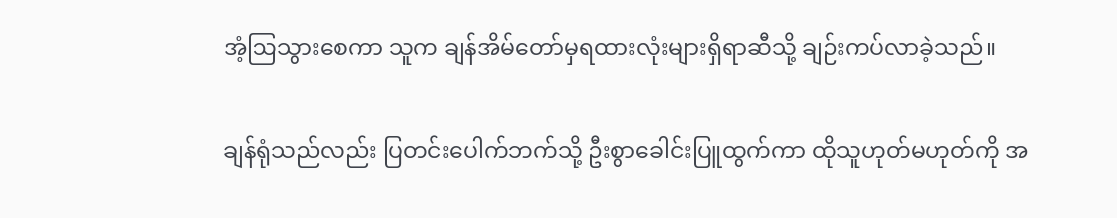အံ့ဩသွားစေကာ သူက ချန်အိမ်တော်မှရထားလုံးများရှိရာဆီသို့ ချဉ်းကပ်လာခဲ့သည်။

ချန်ရုံသည်လည်း ပြတင်းပေါက်ဘက်သို့ ဦးစွာခေါင်းပြူထွက်ကာ ထိုသူဟုတ်မဟုတ်ကို အ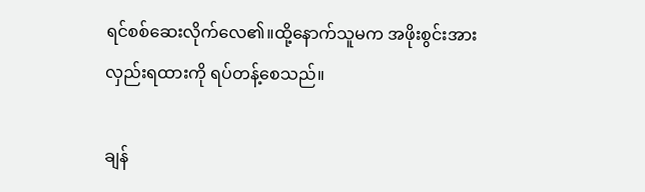ရင်စစ်ဆေးလိုက်လေ၏။ထို့နောက်သူမက အဖိုးစွင်းအား လှည်းရထားကို ရပ်တန့်စေသည်။

ချန်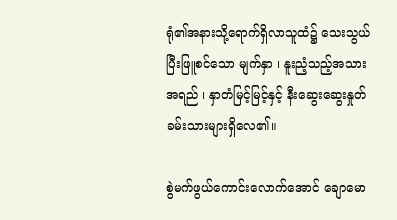ရုံ၏အနားသို့ရောက်ရှိလာသူထံ၌ သေးသွယ်ပြီးဖြူစင်သော မျက်နှာ ၊ နူးညံ့သည့်အသားအရည် ၊ နှာတံမြင့်မြင့်နှင့် နီးဆွေးဆွေးနှုတ်ခမ်းသားများရှိလေ၏။

စွဲမက်ဖွယ်ကောင်းလောက်အောင် ချောမော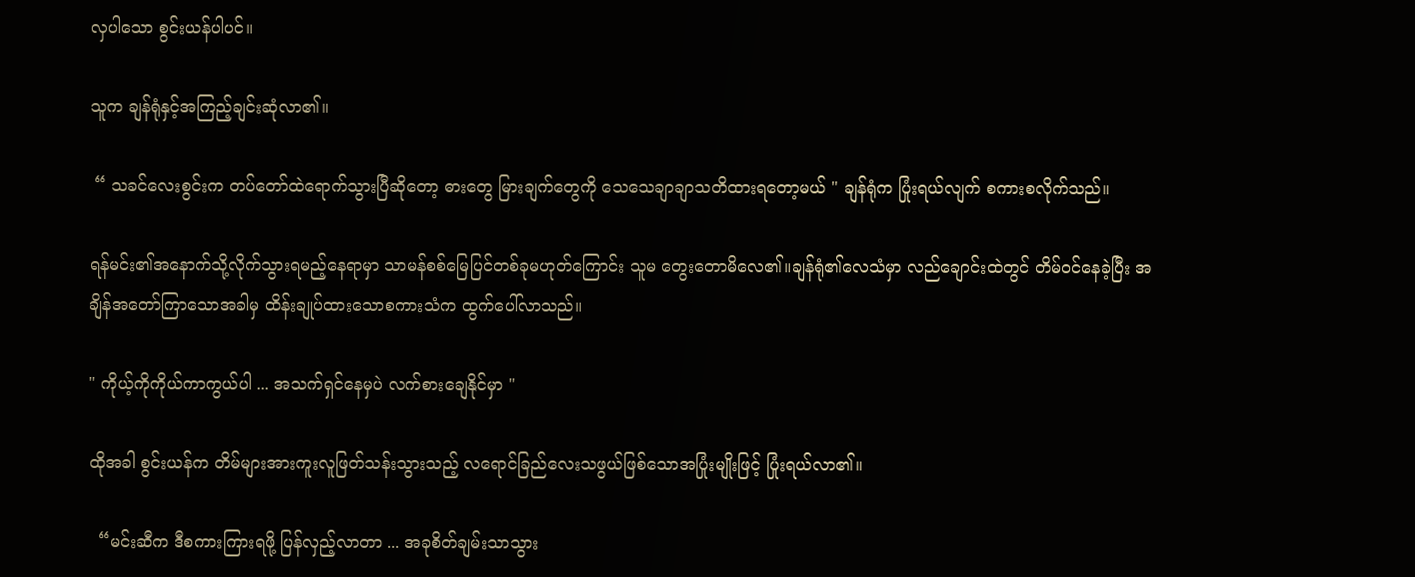လှပါသော စွင်းယန်ပါပင်။

သူက ချန်ရုံနှင့်အကြည့်ချင်းဆုံလာ၏။

 “ သခင်လေးစွင်းက တပ်တော်ထဲရောက်သွားပြီ‌ဆိုတော့ ဓားတွေ မြားချက်တွေကို သေသေချာချာသတိထားရတော့မယ် " ချန်ရုံက ပြုံးရယ်လျက် စကားစလိုက်သည်။

ရန်မင်း၏အနောက်သို့လိုက်သွားရမည့်နေရာမှာ သာမန်စစ်မြေပြင်တစ်ခုမဟုတ်ကြောင်း သူမ တွေးတောမိလေ၏။ချန်ရုံ၏လေသံမှာ လည်ချောင်းထဲတွင် တိမ်ဝင်နေခဲ့ပြီး အချိန်အတော်ကြာသောအခါမှ ထိန်းချုပ်ထားသောစကားသံက ထွက်ပေါ်လာသည်။

" ကိုယ့်ကိုကိုယ်ကာကွယ်ပါ ... အသက်ရှင်နေမှပဲ လက်စားချေနိုင်မှာ "

ထိုအခါ စွင်းယန်က တိမ်များအားကူးလူဖြတ်သန်းသွားသည့် လရောင်ခြည်လေးသဖွယ်ဖြစ်သောအပြုံးမျိုးဖြင့် ပြုံးရယ်လာ၏။

  “မင်းဆီက ဒီစကားကြားရဖို့ ပြန်လှည့်လာတာ ... အခုစိတ်ချမ်းသာသွား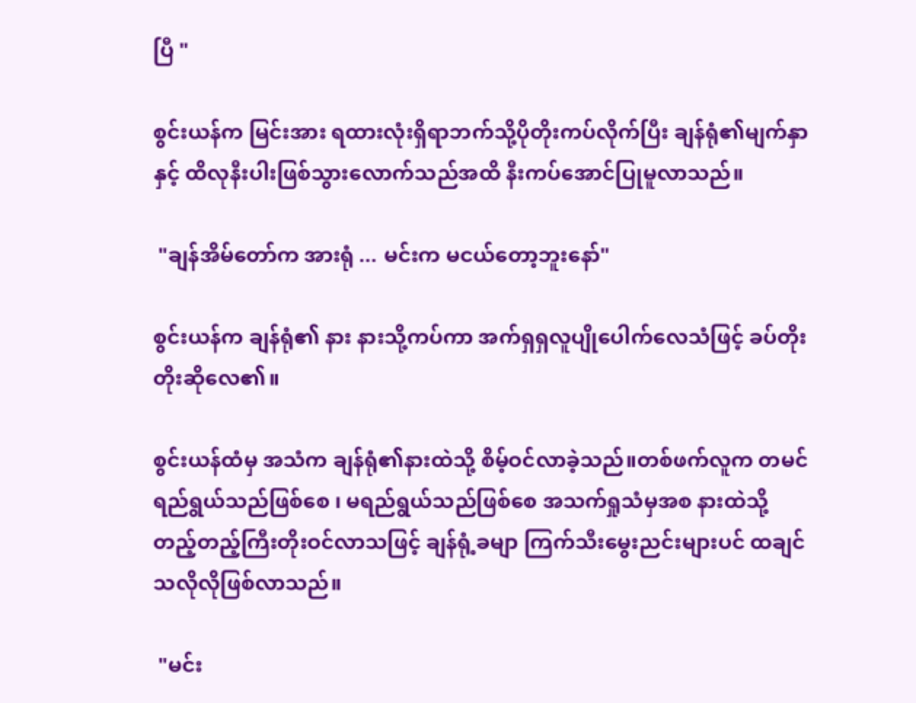ပြီ "

စွင်းယန်က မြင်းအား ရထားလုံးရှိရာဘက်သို့ပိုတိုးကပ်လိုက်ပြီး ချန်ရုံ၏မျက်နှာနှင့် ထိလုနီးပါးဖြစ်သွားလောက်သည်အထိ နီးကပ်အောင်ပြုမူလာသည်။

 "ချန်အိမ်တော်က အားရုံ ... မင်းက မငယ်တော့ဘူးနော်"

စွင်းယန်က ချန်ရုံ၏ နား နားသို့ကပ်ကာ အက်ရှရှလူပျိုပေါက်လေသံဖြင့် ခပ်တိုးတိုးဆိုလေ၏။

စွင်းယန်ထံမှ အသံက ချန်ရုံ၏နားထဲသို့ စိမ့်ဝင်လာခဲ့သည်။တစ်ဖက်လူက တမင်ရည်ရွယ်သည်ဖြစ်စေ ၊ မရည်ရွယ်သည်ဖြစ်စေ အသက်ရှုသံမှအစ နားထဲသို့ တည့်တည့်ကြီးတိုးဝင်လာသဖြင့် ချန်ရုံ့ခမျာ ကြက်သီးမွေးညင်းများပင် ထချင်သလိုလိုဖြစ်လာသည်။

 "မင်း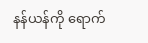နန်ယန်ကို ရောက်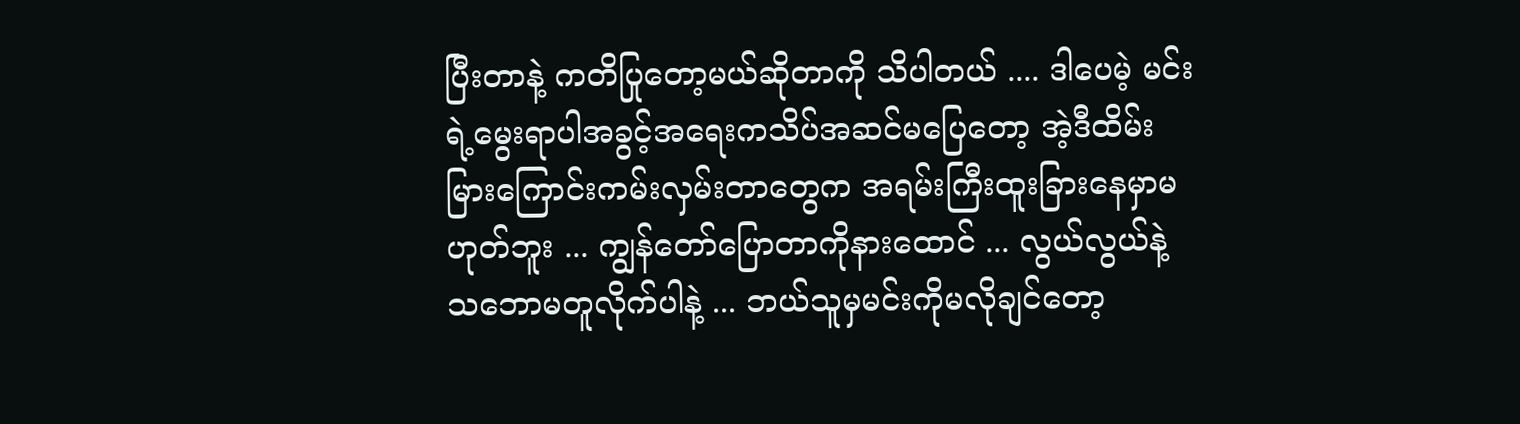ပြီးတာနဲ့ ကတိပြုတော့မယ်ဆိုတာကို သိပါတယ် .... ဒါပေမဲ့ မင်းရဲ့မွေးရာပါအခွင့်အရေးကသိပ်အဆင်မပြေတော့ အဲ့ဒီထိမ်းမြားကြောင်းကမ်းလှမ်းတာတွေက အရမ်းကြီးထူးခြားနေမှာမဟုတ်ဘူး ... ကျွန်တော်ပြောတာကို‌နားထောင် ... လွယ်လွယ်နဲ့ သဘောမတူလိုက်ပါနဲ့ ... ဘယ်သူမှမင်းကိုမလိုချင်တော့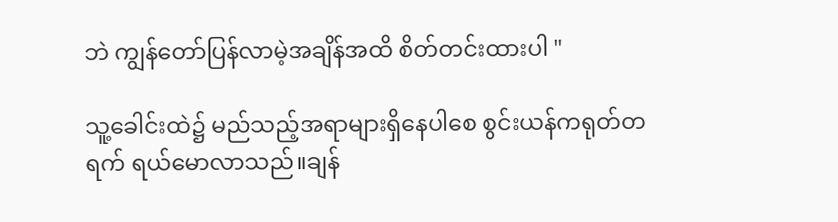ဘဲ ကျွန်တော်ပြန်လာမဲ့အချိန်အထိ စိတ်တင်းထားပါ "

သူ့ခေါင်းထဲ၌ မည်သည့်အရာများရှိနေပါစေ စွင်းယန်ကရုတ်တရက် ရယ်မောလာသည်။ချန်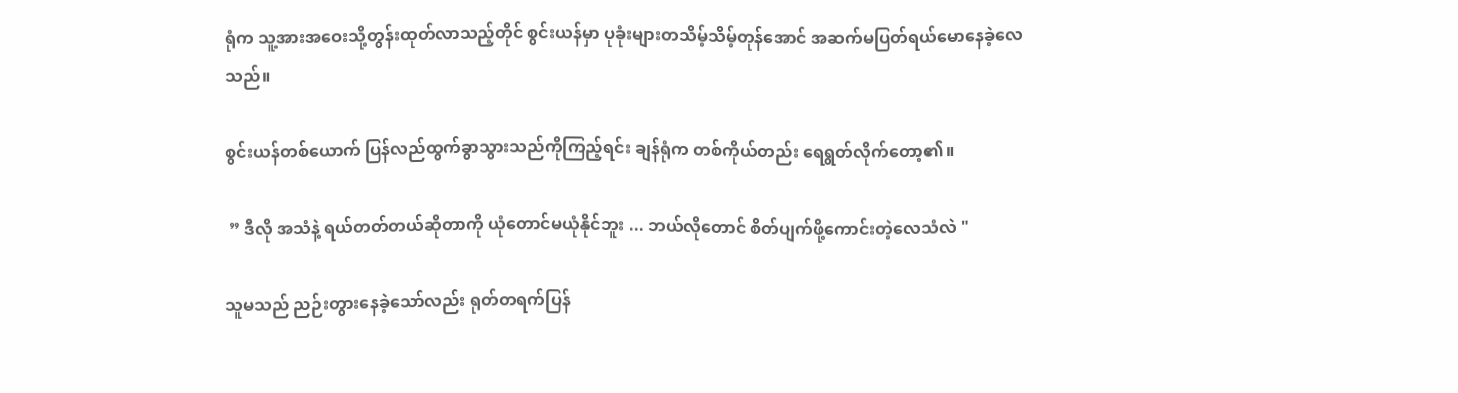ရုံက သူ့အားအဝေးသို့တွန်းထုတ်လာသည့်တိုင် စွင်းယန်မှာ ပုခုံးများတသိမ့်သိမ့်တုန်အောင် အဆက်မပြတ်ရယ်မောနေခဲ့လေသည်။

စွင်းယန်တစ်ယောက် ပြန်လည်ထွက်ခွာသွားသည်ကိုကြည့်ရင်း ချန်ရုံက တစ်ကိုယ်တည်း ရေရွတ်လိုက်တော့၏။

 ” ဒီလို အသံနဲ့ ရယ်တတ်တယ်ဆိုတာကို ယုံတောင်မယုံနိုင်ဘူး ... ဘယ်လိုတောင် စိတ်ပျက်ဖို့ကောင်းတဲ့လေသံလဲ "

သူမသည် ညဉ်းတွားနေခဲ့သော်လည်း ရုတ်တရက်ပြန်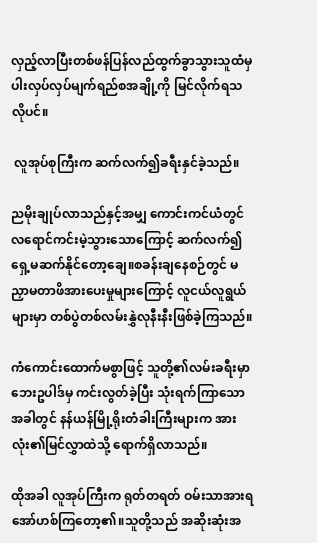လှည့်လာပြီးတစ်ဖန်ပြန်လည်ထွက်ခွာသွားသူထံမှ ပါးလှပ်လှပ်မျက်ရည်စအချို့ကို မြင်လိုက်ရသလိုပင်။

 လူအုပ်စုကြီးက ဆက်လက်၍ခရီးနှင်ခဲ့သည်။

ညမိုးချုပ်လာသည်နှင့်အမျှ ကောင်းကင်ယံတွင် လရောင်ကင်းမဲ့သွားသောကြောင့် ဆက်လက်၍ ရှေ့မဆက်နိုင်တော့ချေ။စခန်းချနေစဉ်တွင် မညှာမတာဖိအားပေးမှုများကြောင့် လူငယ်လူရွယ်များမှာ တစ်ပွဲတစ်လမ်းနွှဲလုနီးနီးဖြစ်ခဲ့ကြသည်။

ကံကောင်းထောက်မစွာဖြင့် သူတို့၏လမ်းခရီးမှာ ဘေးဥပါဒ်မှ ကင်းလွတ်ခဲ့ပြီး သုံးရက်ကြာသောအခါတွင် နန်ယန်မြို့ရိုးတံခါးကြီးများက အားလုံး၏မြင်လွှာထဲသို့ ရောက်ရှိလာသည်။

ထိုအခါ လူအုပ်ကြီးက ရုတ်တရတ် ဝမ်းသာအားရ အော်ဟစ်ကြတော့၏။သူတို့သည် အဆိုးဆုံးအ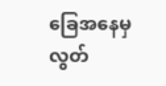ခြေအနေမှ လွတ်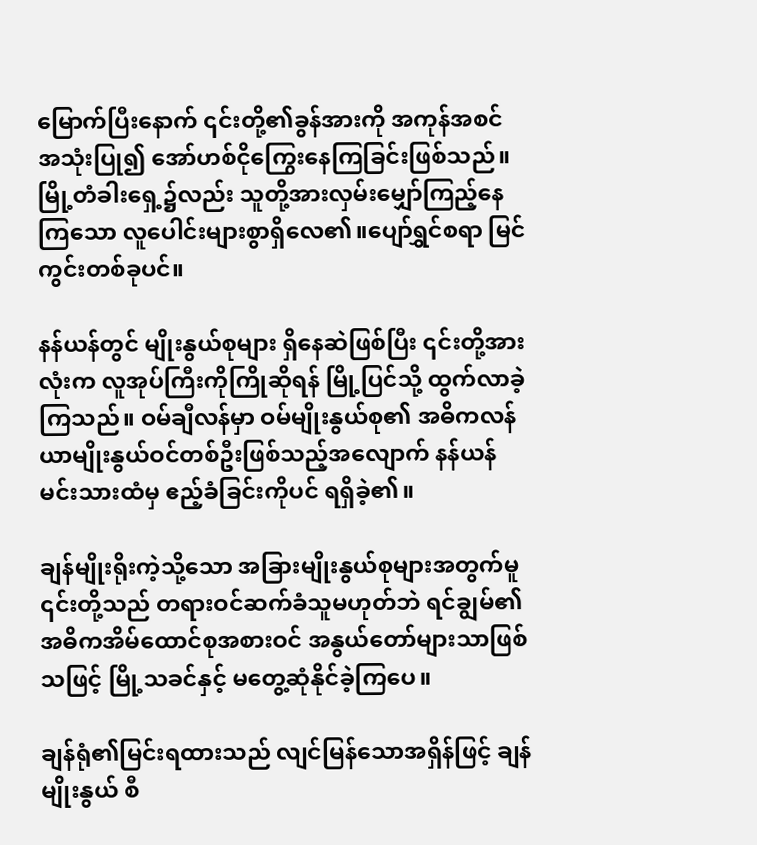မြောက်ပြီးနောက် ၎င်းတို့၏ခွန်အားကို အကုန်အစင် အသုံးပြု၍ အော်ဟစ်ငိုကြွေးနေကြခြင်းဖြစ်သည်။မြို့တံခါးရှေ့၌လည်း သူတို့အားလှမ်းမျှော်ကြည့်နေကြသော လူပေါင်းများစွာရှိလေ၏။ပျော်ရွှင်စရာ မြင်ကွင်းတစ်ခုပင်။

နန်ယန်တွင် မျိုးနွယ်စုများ ရှိနေဆဲဖြစ်ပြီး ၎င်းတို့အားလုံးက လူအုပ်ကြီးကိုကြိုဆိုရန် မြို့ပြင်သို့ ထွက်လာခဲ့ကြသည်။ ဝမ်ချီလန်မှာ ဝမ်မျိုးနွယ်စု၏ အဓိကလန်ယာမျိုးနွယ်ဝင်တစ်ဦးဖြစ်သည့်အလျောက် နန်ယန်မင်းသားထံမှ ဧည့်ခံခြင်းကိုပင် ရရှိခဲ့၏။

ချန်မျိုးရိုးကဲ့သို့သော အခြားမျိုးနွယ်စုများအတွက်မူ ၎င်းတို့သည် တရားဝင်ဆက်ခံသူမဟုတ်ဘဲ ရင်ချွမ်၏အဓိကအိမ်ထောင်စုအစားဝင် အနွယ်တော်များသာဖြစ်သဖြင့် မြို့သခင်နှင့် မတွေ့ဆုံနိုင်ခဲ့ကြပေ။

ချန်ရုံ၏မြင်းရထားသည် လျင်မြန်သောအရှိန်ဖြင့် ချန်မျိုးနွယ် စီ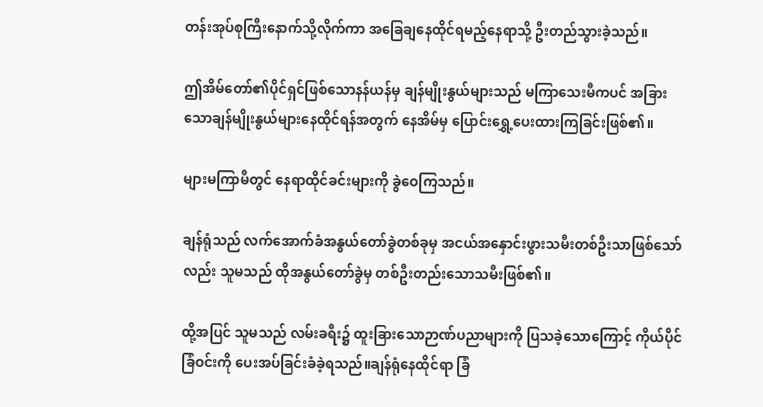တန်းအုပ်စုကြီးနောက်သို့လိုက်ကာ အခြေချနေထိုင်ရမည့်နေရာသို့ ဦးတည်သွားခဲ့သည်။

ဤအိမ်တော်၏ပိုင်ရှင်ဖြစ်သောနန်ယန်မှ ချန်မျိုးနွယ်များသည် မကြာသေးမီကပင် အခြားသောချန်မျိုးနွယ်များနေထိုင်ရန်အတွက် နေအိမ်မှ ပြောင်းရွှေ့ပေးထားကြခြင်းဖြစ်၏။

များမကြာမီတွင် ‌နေရာထိုင်ခင်းများကို ခွဲဝေကြသည်။

ချန်ရုံသည် လက်အောက်ခံအနွယ်တော်ခွဲတစ်ခုမှ အငယ်အနှောင်းဖွားသမီးတစ်ဦးသာဖြစ်သော်လည်း သူမသည် ထိုအနွယ်တော်ခွဲမှ တစ်ဦးတည်းသောသမီးဖြစ်၏။

ထို့အပြင် သူမသည် လမ်းခရီး၌ ထူးခြားသောဉာဏ်ပညာများကို ပြသခဲ့သောကြောင့် ကိုယ်ပိုင်ခြံဝင်းကို ပေးအပ်ခြင်းခံခဲ့ရသည်။ချန်ရုံနေထိုင်ရာ ခြံ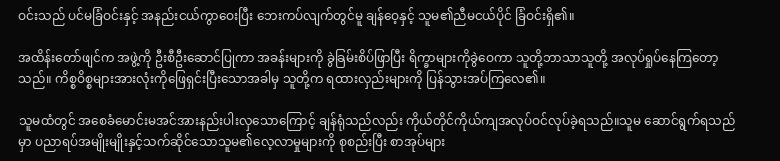ဝင်းသည် ပင်မခြံဝင်းနှင့် အနည်းငယ်ကွာဝေးပြီး ဘေးကပ်လျက်တွင်မူ ချန်ဝေ့နှင့် သူမ၏ညီမငယ်ပိုင် ခြံဝင်းရှိ၏။

အထိန်းတော်ဖျင်က အဖွဲ့ကို ဦးစီဦးဆောင်ပြုကာ အခန်းများကို ခွဲခြမ်းစိပ်ဖြာပြီး ရိက္ခာများကိုခွဲဝေကာ သူတို့ဘာသာသူတို့ အလုပ်ရှုပ်နေကြတော့သည်။ ကိစ္စဝိစ္စများအားလုံးကိုဖြေရှင်းပြီးသောအခါမှ သူတို့က ရထားလှည်းများကို ပြန်သွားအပ်ကြလေ၏။

သူမထံတွင် အစေခံမောင်းမအင်အားနည်းပါးလှသောကြောင့် ချန်ရုံသည်လည်း ကိုယ်တိုင်ကိုယ်ကျအလုပ်ဝင်လုပ်ခဲ့ရသည်။သူမ ဆောင်ရွက်ရသည်မှာ ပညာရပ်အမျိုးမျိုးနှင့်သက်ဆိုင်သောသူမ၏လေ့လာမှုများကို စုစည်းပြီး စာအုပ်များ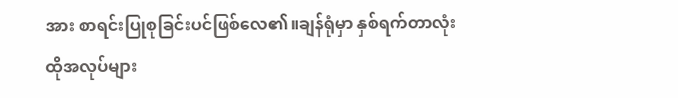အား စာရင်းပြုစုခြင်းပင်ဖြစ်လေ၏။ချန်ရုံမှာ နှစ်ရက်တာလုံး ထိုအလုပ်များ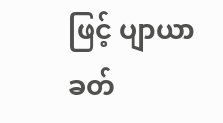ဖြင့် ပျာယာခတ်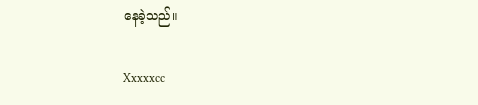နေခဲ့သည်။

Xxxxxcc